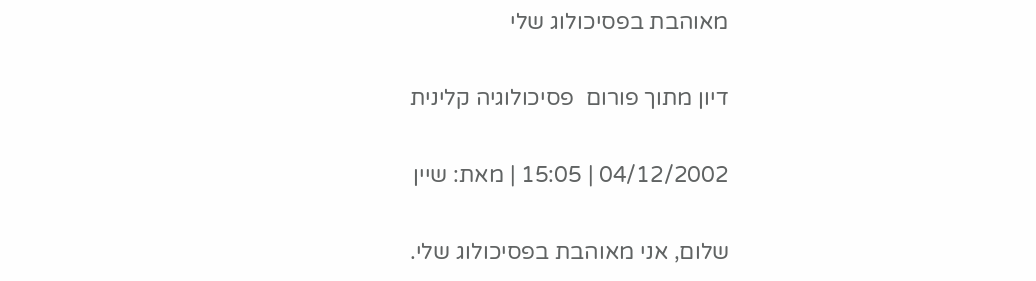מאוהבת בפסיכולוג שלי

דיון מתוך פורום  פסיכולוגיה קלינית

04/12/2002 | 15:05 | מאת: שיין

שלום, אני מאוהבת בפסיכולוג שלי.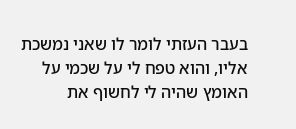בעבר העזתי לומר לו שאני נמשכת אליו, והוא טפח לי על שכמי על האומץ שהיה לי לחשוף את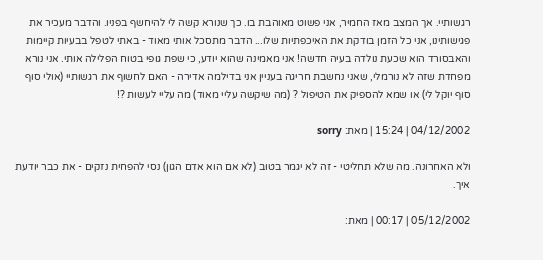רגשותיי. אך המצב מאז החמיר, אני פשוט מאוהבת בו. כך שנורא קשה לי להיחשף בפניו. והדבר מעכיר את פגישותינו, אני כל הזמן בודקת את האיכפתיות שלו... הדבר מתסכל אותי מאוד - באתי לטפל בבעיות קיימות והאבסורד הוא שכעת נולדה בעיה חדשה! אני מאמינה שהוא יודע, כי שפת גופי בטוח הפלילה אותי. אני נורא מפחדת שזה לא נורמלי, שאני נחשבת חריגה בעניין אני בדילמה אדירה - האם לחשוף את רגשותיי (אולי סוף סוף יוקל לי) או שמא להספיק את הטיפול ? (מה שיקשה עליי מאוד) מה עליי לעשות ?!

04/12/2002 | 15:24 | מאת: sorry

ולא האחרונה. מה שלא תחליטי - זה לא יגמר בטוב (לא אם הוא אדם הגון) נסי להפחית נזקים - את כבר יודעת איך.

05/12/2002 | 00:17 | מאת: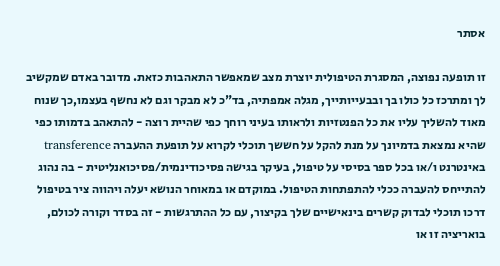אסתר

זו תופעה נפוצה, המסגרת הטיפולית יוצרת מצב שמאפשר התאהבות כזאת. מדובר באדם שמקשיב לך ומתרכז כל כולו בך ובבעייותייך, מגלה אמפתיה, בד"כ לא מבקר וגם לא נחשף בעצמו,כך שנוח מאוד להשליך עליו את כל הפנטזיות ולראותו בעיני רוחך כפי שהיית רוצה - להתאהב בדמותו כפי שהיא נמצאת בדמיונך על מנת להקל על חששך תוכלי לקרוא על תופעת ההעברה transference באינטרנט ו/או בכל ספר בסיסי על טיפול, בעיקר בגישה פסיכודינמית/פסיכואנליטית - בה נהוג להתייחס להעברה ככלי להתפתחות הטיפול. במוקדם או במאוחר הנושא יעלה ויהווה ציר בטיפול דרכו תוכלי לבדוק קשרים בינאישיים שלך בקיצור, עם כל ההתרגשות - זה בסדר וקורה לכולם, בואריציה זו או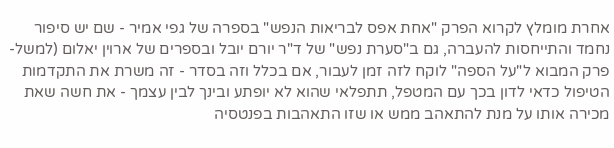אחרת מומלץ לקרוא הפרק "אחת אפס לבריאות הנפש" בספרה של גפי אמיר - שם יש סיפור נחמד והתייחסות להעברה, גם ב"סערת נפש" של ד"ר יורם יובל ובספרים של ארוין יאלום (למשל- פרק המבוא ל"על הספה" לוקח לזה זמן לעבור, אם בכלל וזה בסדר - זה משרת את התקדמות הטיפול כדאי לדון בכך עם המטפל, תתפלאי שהוא לא יופתע ובינך לבין עצמך - את חשה שאת מכירה אותו על מנת להתאהב ממש או שזו התאהבות בפנטסיה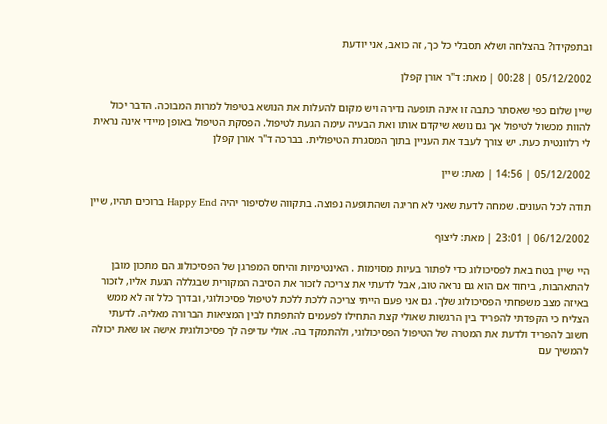ובתפקידו? בהצלחה ושלא תסבלי כל כך, זה כואב, אני יודעת

05/12/2002 | 00:28 | מאת: ד"ר אורן קפלן

שיין שלום כפי שאסתר כתבה זו אינה תופעה נדירה ויש מקום להעלות את הנושא בטיפול למרות המבוכה. הדבר יכול להוות מכשול לטיפול אך גם נושא שיקדם אותו ואת הבעיה עימה הגעת לטיפול. הפסקת הטיפול באופן מיידי אינה נראית לי רלוונטית כעת. יש צורך לעבד את העניין בתוך המסגרת הטיפולית. בברכה ד"ר אורן קפלן

05/12/2002 | 14:56 | מאת: שיין

תודה לכל העונים. שמחה לדעת שאני לא חריגה ושהתופעה נפוצה. בתקווה שלסיפור יהיה Happy End ברוכים תהיו, שיין

06/12/2002 | 23:01 | מאת: ליצוף

היי שיין בטח באת לפסיכולוג כדי לפתור בעיות מסוימות . האינטימיות והיחס המפרגן של הפסיכולוג הם מתכון מובן להתאהבות, ביחוד אם הוא גם נראה טוב, אבל לדעתי את צריכה לזכור את הסיבה המקורית שבגללה הגעת אליו, לזכור באיזה מצב משפחתי הפסיכולוג שלך. גם אני פעם הייתי צריכה ללכת ללכת לטיפול פסיכולוגי, ובדרך כלל זה לא ממש הצליח כי הקפדתי להפריד בין הרגשות שאולי קצת התחילו לפעמים להתפתח לבין המציאות הברורה מאליה. לדעתי חשוב להפריד ולדעת את המטרה של הטיפול הפסיכולוגי, ולהתמקד בה. אולי עדיפה לך פסיכולוגית אישה או שאת יכולה להמשיך עם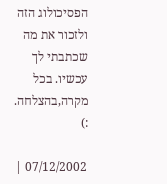הפסיכולוג הזה ולזכור את מה שכתבתי לך עכשיו. בכל מקרה,בהצלחה. :)

07/12/2002 |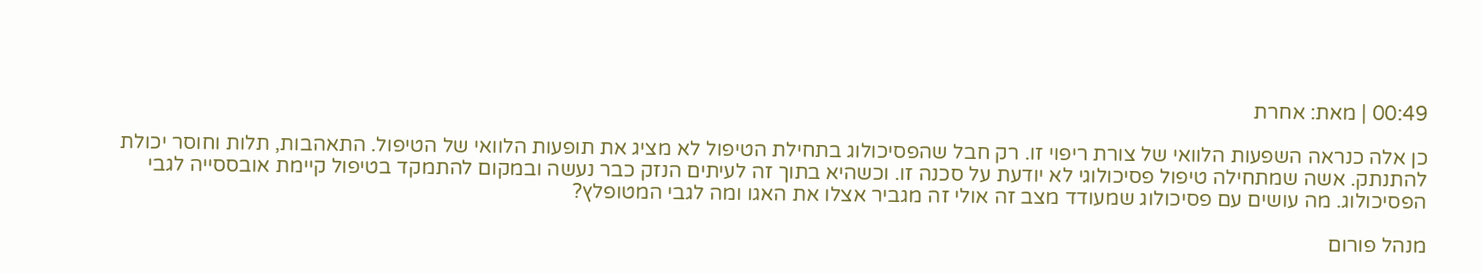00:49 | מאת: אחרת

כן אלה כנראה השפעות הלוואי של צורת ריפוי זו. רק חבל שהפסיכולוג בתחילת הטיפול לא מציג את תופעות הלוואי של הטיפול. התאהבות, תלות וחוסר יכולת להתנתק. אשה שמתחילה טיפול פסיכולוגי לא יודעת על סכנה זו. וכשהיא בתוך זה לעיתים הנזק כבר נעשה ובמקום להתמקד בטיפול קיימת אובססייה לגבי הפסיכולוג. מה עושים עם פסיכולוג שמעודד מצב זה אולי זה מגביר אצלו את האגו ומה לגבי המטופלץ?

מנהל פורום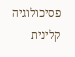פסיכולוגיה קלינית